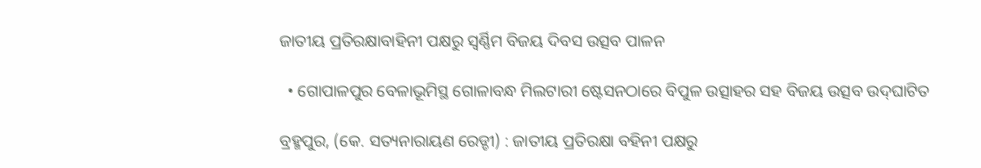ଜାତୀୟ ପ୍ରତିରକ୍ଷାବାହିନୀ ପକ୍ଷରୁ ସ୍ୱର୍ଣ୍ଣିମ ବିଜୟ ଦିବସ ଉତ୍ସବ ପାଳନ

  • ଗୋପାଳପୁର ବେଳାଭୂମିସ୍ଥ ଗୋଳାବନ୍ଧ ମିଲଟାରୀ ଷ୍ଟେସନଠାରେ ବିପୁଳ ଉତ୍ସାହର ସହ ବିଜୟ ଉତ୍ସବ ଉଦ୍‌ଘାଟିତ

ବ୍ରହ୍ମପୁର, (କେ. ସତ୍ୟନାରାୟଣ ରେଡ୍ଡୀ) : ଜାତୀୟ ପ୍ରତିରକ୍ଷା ବହିନୀ ପକ୍ଷରୁ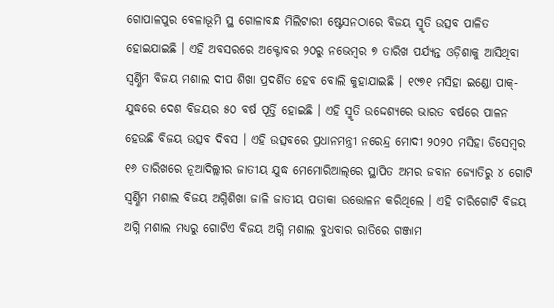ଗୋପାଳପୁର ବେଳାଭୂମି ସ୍ଥ ଗୋଳାବନ୍ଧ ମିଲିଟାରୀ ଷ୍ଟେସନଠାରେ ବିଜୟ ସ୍ମୃତି ଉତ୍ସବ ପାଳିତ ହୋଇଯାଇଛି । ଏହି ଅବସରରେ ଅକ୍ଟୋବର ୨୦ରୁ ନଭେମ୍ବର ୭ ତାରିଖ ପର୍ଯ୍ୟନ୍ତ ଓଡ଼ିଶାକୁ ଆସିଥିବା ସ୍ୱର୍ଣ୍ଣିମ ବିଜୟ ମଶାଲ ଦୀପ ଶିଖା ପ୍ରଦର୍ଶିତ ହେବ ବୋଲି କୁହାଯାଇଛି । ୧୯୭୧ ମସିହା ଇଣ୍ଡୋ ପାକ୍-ଯୁଦ୍ଧରେ ଦେଶ ବିଜୟର ୫୦ ବର୍ଷ ପୂର୍ତ୍ତି ହୋଇଛି । ଏହି ସ୍ମୃତି ଉଦ୍ଦେଶ୍ୟରେ ଭାରତ ବର୍ଷରେ ପାଳନ ହେଉଛି ବିଜୟ ଉତ୍ସବ ଦିବସ । ଏହି ଉତ୍ସବରେ ପ୍ରଧାନମନ୍ତ୍ରୀ ନରେନ୍ଦ୍ର ମୋଦୀ ୨୦୨୦ ମସିହା ଡିସେମ୍ବର ୧୬ ତାରିଖରେ ନୂଆଦିଲ୍ଲୀର ଜାତୀୟ ଯୁଦ୍ଧ ମେମୋରିଆଲ୍‌ରେ ସ୍ଥାପିତ ଅମର ଜବାନ ଜ୍ୟୋତିରୁ ୪ ଗୋଟି ସ୍ୱର୍ଣ୍ଣିମ ମଶାଲ ବିଜୟ ଅଗ୍ନିଶିଖା ଜାଳି ଜାତୀୟ ପତାକା ଉତ୍ତୋଳନ କରିଥିଲେ । ଏହି ଚାରିଗୋଟି ବିଜୟ ଅଗ୍ନି ମଶାଲ ମଧ୍ୟରୁ ଗୋଟିଏ ବିଜୟ ଅଗ୍ନି ମଶାଲ ବୁଧବାର ରାତିରେ ଗଞ୍ଜାମ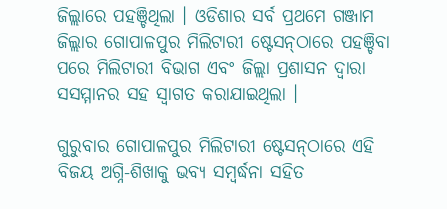ଜିଲ୍ଲାରେ ପହଞ୍ଚିଥିଲା । ଓଡିଶାର ସର୍ବ ପ୍ରଥମେ ଗଞ୍ଜାମ ଜିଲ୍ଲାର ଗୋପାଳପୁର ମିଲିଟାରୀ ଷ୍ଟେସନ୍‌ଠାରେ ପହଞ୍ଚିବା ପରେ ମିଲିଟାରୀ ବିଭାଗ ଏବଂ ଜିଲ୍ଲା ପ୍ରଶାସନ ଦ୍ୱାରା ସସମ୍ମାନର ସହ ସ୍ବାଗତ କରାଯାଇଥିଲା ।

ଗୁରୁବାର ଗୋପାଳପୁର ମିଲିଟାରୀ ଷ୍ଟେସନ୍‌ଠାରେ ଏହି ବିଜୟ ଅଗ୍ନି-ଶିଖାକୁ ଭବ୍ୟ ସମ୍ବର୍ଦ୍ଧନା ସହିତ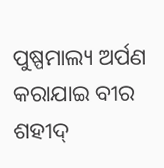ପୁଷ୍ପମାଲ୍ୟ ଅର୍ପଣ କରାଯାଇ ବୀର ଶହୀଦ୍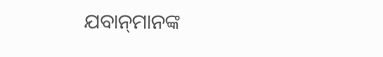ଯବାନ୍‌ମାନଙ୍କ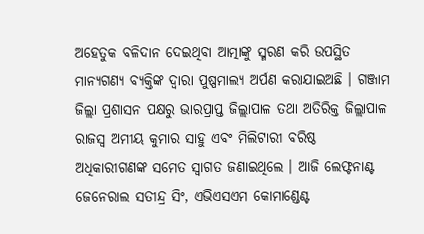ଅହେତୁକ ବଳିଦାନ ଦେଇଥିବା ଆତ୍ମାଙ୍କୁ ସ୍ମରଣ କରି ଉପସ୍ଥିତ ମାନ୍ୟଗଣ୍ୟ ବ୍ୟକ୍ତିଙ୍କ ଦ୍ବାରା ପୁଷ୍ପମାଲ୍ୟ ଅର୍ପଣ କରାଯାଇଅଛି । ଗଞ୍ଜାମ ଜିଲ୍ଲା ପ୍ରଶାସନ ପକ୍ଷରୁ ଭାରପ୍ରାପ୍ତ ଜିଲ୍ଲାପାଳ ତଥା ଅତିରିକ୍ତ ଜିଲ୍ଲାପାଳ ରାଜସ୍ବ ଅମୀୟ କୁମାର ସାହୁ ଏବଂ ମିଲିଟାରୀ ବରିଷ୍ଠ ଅଧିକାରୀଗଣଙ୍କ ସମେତ ସ୍ୱାଗତ ଜଣାଇଥିଲେ । ଆଜି ଲେଫ୍ଟନାଣ୍ଟ ଜେନେରାଲ ସତୀନ୍ଦ୍ର ସିଂ, ଏଭିଏସଏମ କୋମାଣ୍ଡେଣ୍ଟ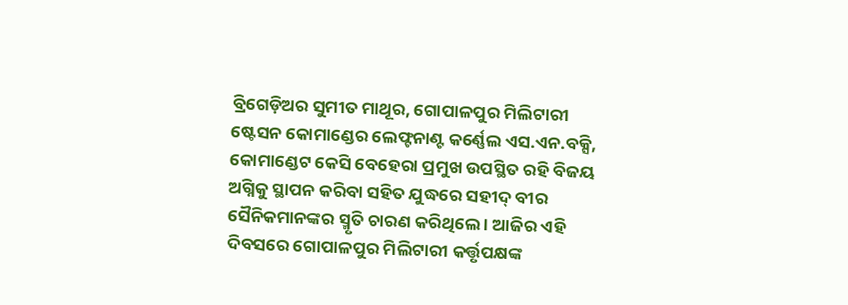ବ୍ରିଗେଡ଼ିଅର ସୁମୀତ ମାଥୂର, ଗୋପାଳପୁର ମିଲିଟାରୀ ଷ୍ଟେସନ କୋମାଣ୍ଡେର ଲେଫ୍ଟନାଣ୍ଟ କର୍ଣ୍ଣେଲ ଏସ.ଏନ.ବକ୍ସି, କୋମାଣ୍ଡେଟ କେସି ବେହେରା ପ୍ରମୁଖ ଉପସ୍ଥିତ ରହି ବିଜୟ ଅଗ୍ନିକୁ ସ୍ଥାପନ କରିବା ସହିତ ଯୁଦ୍ଧରେ ସହୀଦ୍ ବୀର ସୈନିକମାନଙ୍କର ସ୍ମୃତି ଚାରଣ କରିଥିଲେ । ଆଜିର ଏହି ଦିବସରେ ଗୋପାଳପୁର ମିଲିଟାରୀ କର୍ତ୍ତୃପକ୍ଷଙ୍କ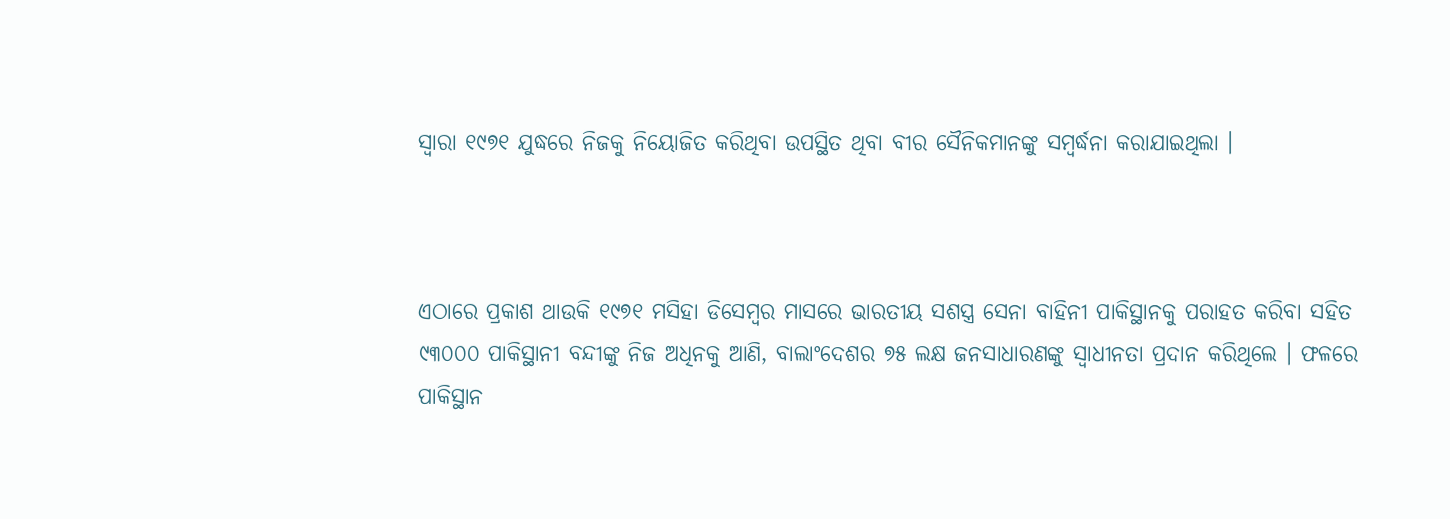ସ୍ୱାରା ୧୯୭୧ ଯୁଦ୍ଧରେ ନିଜକୁ ନିୟୋଜିତ କରିଥିବା ଉପସ୍ଥିତ ଥିବା ବୀର ସୈନିକମାନଙ୍କୁ ସମ୍ବର୍ଦ୍ଧନା କରାଯାଇଥିଲା ।



ଏଠାରେ ପ୍ରକାଶ ଥାଉକି ୧୯୭୧ ମସିହା ଡିସେମ୍ବର ମାସରେ ଭାରତୀୟ ସଶସ୍ତ୍ର ସେନା ବାହିନୀ ପାକିସ୍ଥାନକୁ ପରାହତ କରିବା ସହିତ ୯୩୦୦୦ ପାକିସ୍ଥାନୀ ବନ୍ଦୀଙ୍କୁ ନିଜ ଅଧିନକୁ ଆଣି, ବାଲାଂଦେଶର ୭୫ ଲକ୍ଷ ଜନସାଧାରଣଙ୍କୁ ସ୍ୱାଧୀନତା ପ୍ରଦାନ କରିଥିଲେ । ଫଳରେ ପାକିସ୍ଥାନ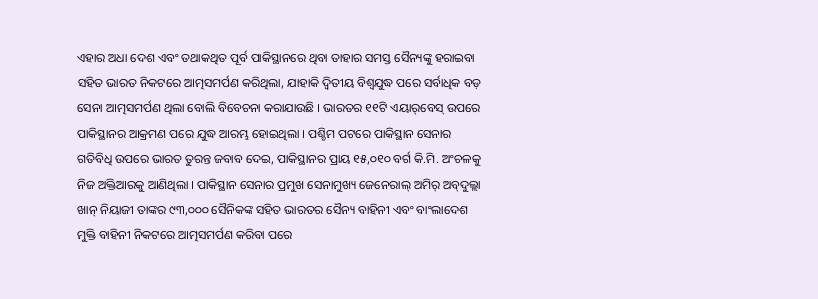ଏହାର ଅଧା ଦେଶ ଏବଂ ତଥାକଥିତ ପୂର୍ବ ପାକିସ୍ଥାନରେ ଥିବା ତାହାର ସମସ୍ତ ସୈନ୍ୟଙ୍କୁ ହରାଇବା ସହିତ ଭାରତ ନିକଟରେ ଆତ୍ମସମର୍ପଣ କରିଥିଲା, ଯାହାକି ଦ୍ୱିତୀୟ ବିଶ୍ୱଯୁଦ୍ଧ ପରେ ସର୍ବାଧିକ ବଡ଼ ସେନା ଆତ୍ମସମର୍ପଣ ଥିଲା ବୋଲି ବିବେଚନା କରାଯାଉଛି । ଭାରତର ୧୧ଟି ଏୟାର୍‌ବେସ୍ ଉପରେ ପାକିସ୍ଥାନର ଆକ୍ରମଣ ପରେ ଯୁଦ୍ଧ ଆରମ୍ଭ ହୋଇଥିଲା । ପଶ୍ଚିମ ପଟରେ ପାକିସ୍ଥାନ ସେନାର ଗତିବିଧି ଉପରେ ଭାରତ ତୁରନ୍ତ ଜବାବ ଦେଇ, ପାକିସ୍ଥାନର ପ୍ରାୟ ୧୫,୦୧୦ ବର୍ଗ କି.ମି. ଅଂଚଳକୁ ନିଜ ଅକ୍ତିଆରକୁ ଆଣିଥିଲା । ପାକିସ୍ଥାନ ସେନାର ପ୍ରମୁଖ ସେନାମୁଖ୍ୟ ଜେନେରାଲ୍ ଅମିର୍ ଅବ୍‌ଦୁଲ୍ଲା ଖାନ୍ ନିୟାଜୀ ତାଙ୍କର ୯୩,୦୦୦ ସୈନିକଙ୍କ ସହିତ ଭାରତର ସୈନ୍ୟ ବାହିନୀ ଏବଂ ବାଂଲାଦେଶ ମୁକ୍ତି ବାହିନୀ ନିକଟରେ ଆତ୍ମସମର୍ପଣ କରିବା ପରେ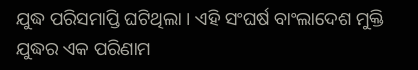ଯୁଦ୍ଧ ପରିସମାପ୍ତି ଘଟିଥିଲା । ଏହି ସଂଘର୍ଷ ବାଂଲାଦେଶ ମୁକ୍ତି ଯୁଦ୍ଧର ଏକ ପରିଣାମ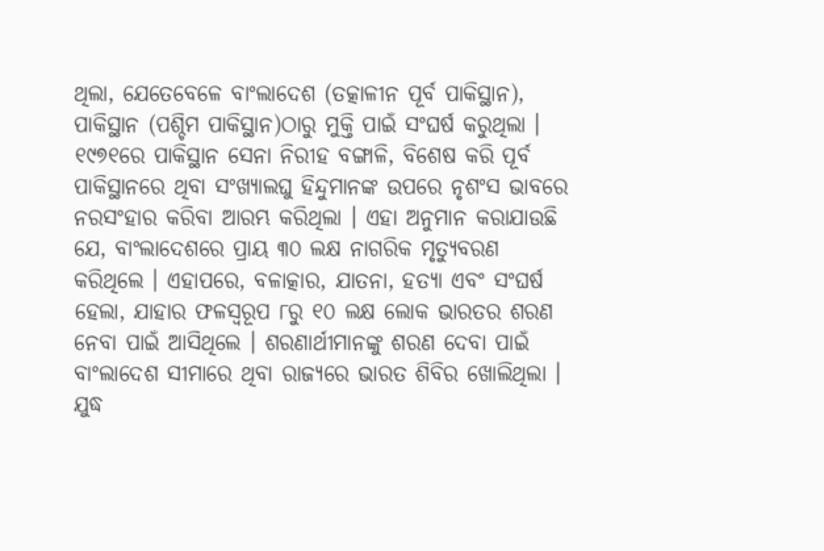ଥିଲା, ଯେତେବେଳେ ବାଂଲାଦେଶ (ତତ୍କାଳୀନ ପୂର୍ବ ପାକିସ୍ଥାନ), ପାକିସ୍ଥାନ (ପଶ୍ଚିମ ପାକିସ୍ଥାନ)ଠାରୁ ମୁକ୍ତି ପାଇଁ ସଂଘର୍ଷ କରୁଥିଲା । ୧୯୭୧ରେ ପାକିସ୍ଥାନ ସେନା ନିରୀହ ବଙ୍ଗାଳି, ବିଶେଷ କରି ପୂର୍ବ ପାକିସ୍ଥାନରେ ଥିବା ସଂଖ୍ୟାଲଘୁ ହିନ୍ଦୁମାନଙ୍କ ଉପରେ ନୃଶଂସ ଭାବରେ ନରସଂହାର କରିବା ଆରମ୍ଭ କରିଥିଲା । ଏହା ଅନୁମାନ କରାଯାଉଛି ଯେ, ବାଂଲାଦେଶରେ ପ୍ରାୟ ୩୦ ଲକ୍ଷ ନାଗରିକ ମୃତ୍ୟୁବରଣ କରିଥିଲେ । ଏହାପରେ, ବଳାତ୍କାର, ଯାତନା, ହତ୍ୟା ଏବଂ ସଂଘର୍ଷ ହେଲା, ଯାହାର ଫଳସ୍ୱରୂପ ୮ରୁ ୧୦ ଲକ୍ଷ ଲୋକ ଭାରତର ଶରଣ ନେବା ପାଇଁ ଆସିଥିଲେ । ଶରଣାର୍ଥୀମାନଙ୍କୁ ଶରଣ ଦେବା ପାଇଁ ବାଂଲାଦେଶ ସୀମାରେ ଥିବା ରାଜ୍ୟରେ ଭାରତ ଶିବିର ଖୋଲିଥିଲା । ଯୁଦ୍ଧ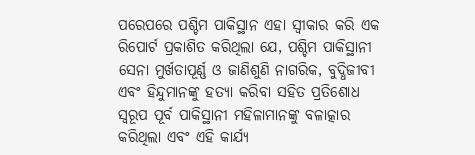ପରେପରେ ପଶ୍ଚିମ ପାକିସ୍ଥାନ ଏହା ସ୍ୱୀକାର କରି ଏକ ରିପୋର୍ଟ ପ୍ରକାଶିତ କରିଥିଲା ଯେ, ପଶ୍ଚିମ ପାକିସ୍ଥାନୀ ସେନା ମୁର୍ଖତାପୂର୍ଣ୍ଣ ଓ ଜାଣିଶୁଣି ନାଗରିକ, ବୁଦ୍ଧିଜୀବୀ ଏବଂ ହିନ୍ଦୁମାନଙ୍କୁ ହତ୍ୟା କରିବା ସହିତ ପ୍ରତିଶୋଧ ସ୍ୱରୂପ ପୂର୍ବ ପାକିସ୍ଥାନୀ ମହିଳାମାନଙ୍କୁ ବଳାତ୍କାର କରିଥିଲା ଏବଂ ଏହି କାର୍ଯ୍ୟ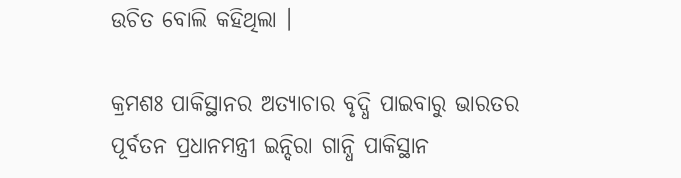ଉଚିତ ବୋଲି କହିଥିଲା ।

କ୍ରମଶଃ ପାକିସ୍ଥାନର ଅତ୍ୟାଚାର ବୃଦ୍ଧି ପାଇବାରୁ ଭାରତର ପୂର୍ବତନ ପ୍ରଧାନମନ୍ତ୍ରୀ ଇନ୍ଦିରା ଗାନ୍ଧି ପାକିସ୍ଥାନ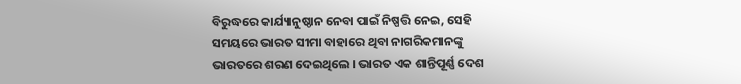ବିରୁଦ୍ଧରେ କାର୍ଯ୍ୟାନୁଷ୍ଠାନ ନେବା ପାଇଁ ନିଷ୍ପତ୍ତି ନେଇ, ସେହି ସମୟରେ ଭାରତ ସୀମା ବାହାରେ ଥିବା ନାଗରିକମାନଙ୍କୁ ଭାରତରେ ଶରଣ ଦେଇଥିଲେ । ଭାରତ ଏକ ଶାନ୍ତିପୂର୍ଣ୍ଣ ଦେଶ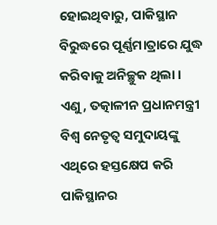ହୋଇଥିବାରୁ, ପାକିସ୍ଥାନ ବିରୁଦ୍ଧରେ ପୂର୍ଣ୍ଣମାତ୍ରାରେ ଯୁଦ୍ଧ କରିବାକୁ ଅନିଚ୍ଛୁକ ଥିଲା । ଏଣୁ, ତତ୍କାଳୀନ ପ୍ରଧାନମନ୍ତ୍ରୀ ବିଶ୍ୱ ନେତୃତ୍ୱ ସମୁଦାୟଙ୍କୁ ଏଥିରେ ହସ୍ତକ୍ଷେପ କରି ପାକିସ୍ଥାନର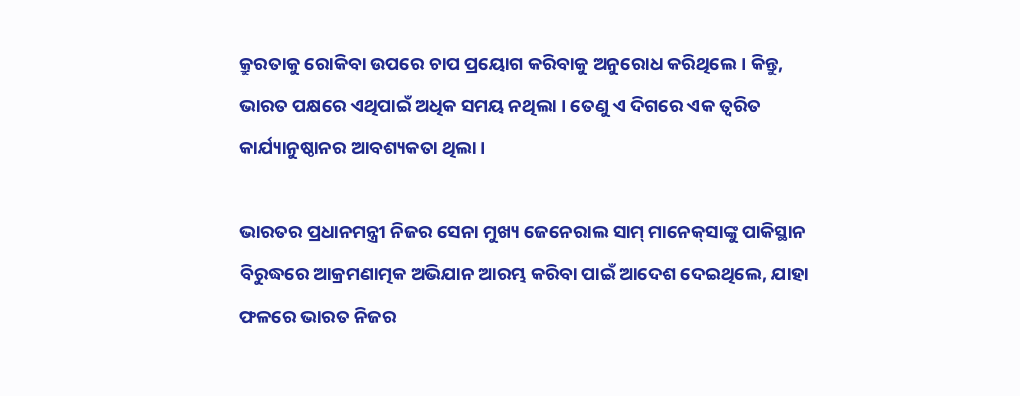କ୍ରୁରତାକୁ ରୋକିବା ଉପରେ ଚାପ ପ୍ରୟୋଗ କରିବାକୁ ଅନୁରୋଧ କରିଥିଲେ । କିନ୍ତୁ, ଭାରତ ପକ୍ଷରେ ଏଥିପାଇଁ ଅଧିକ ସମୟ ନଥିଲା । ତେଣୁ ଏ ଦିଗରେ ଏକ ତ୍ୱରିତ କାର୍ଯ୍ୟାନୁଷ୍ଠାନର ଆବଶ୍ୟକତା ଥିଲା ।

ଭାରତର ପ୍ରଧାନମନ୍ତ୍ରୀ ନିଜର ସେନା ମୁଖ୍ୟ ଜେନେରାଲ ସାମ୍ ମାନେକ୍‌ସାଙ୍କୁ ପାକିସ୍ଥାନ ବିରୁଦ୍ଧରେ ଆକ୍ରମଣାତ୍ମକ ଅଭିଯାନ ଆରମ୍ଭ କରିବା ପାଇଁ ଆଦେଶ ଦେଇଥିଲେ, ଯାହା ଫଳରେ ଭାରତ ନିଜର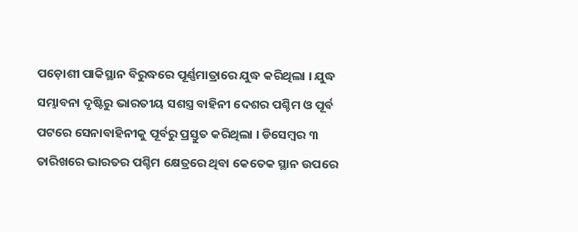ପଡ଼ୋଶୀ ପାକିସ୍ଥାନ ବିରୁଦ୍ଧରେ ପୂର୍ଣ୍ଣମାତ୍ରାରେ ଯୁଦ୍ଧ କରିଥିଲା । ଯୁଦ୍ଧ ସମ୍ଭାବନା ଦୃଷ୍ଟିରୁ ଭାରତୀୟ ସଶସ୍ତ୍ର ବାହିନୀ ଦେଶର ପଶ୍ଚିମ ଓ ପୂର୍ବ ପଟରେ ସେନାବାହିନୀକୁ ପୂର୍ବରୁ ପ୍ରସ୍ତୁତ କରିଥିଲା । ଡିସେମ୍ବର ୩ ତାରିଖରେ ଭାରତର ପଶ୍ଚିମ କ୍ଷେତ୍ରରେ ଥିବା କେତେକ ସ୍ଥାନ ଉପରେ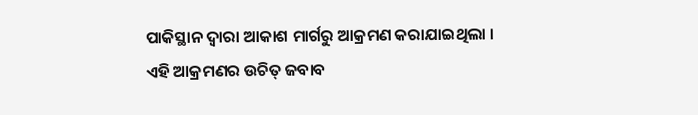ପାକିସ୍ଥାନ ଦ୍ୱାରା ଆକାଶ ମାର୍ଗରୁ ଆକ୍ରମଣ କରାଯାଇଥିଲା । ଏହି ଆକ୍ରମଣର ଉଚିତ୍‌ ଜବାବ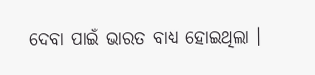ଦେବା ପାଇଁ ଭାରତ ବାଧ୍ୟ ହୋଇଥିଲା ।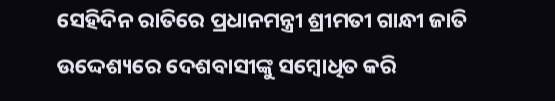ସେହିଦିନ ରାତିରେ ପ୍ରଧାନମନ୍ତ୍ରୀ ଶ୍ରୀମତୀ ଗାନ୍ଧୀ ଜାତି ଉଦ୍ଦେଶ୍ୟରେ ଦେଶବାସୀଙ୍କୁ ସମ୍ବୋଧିତ କରି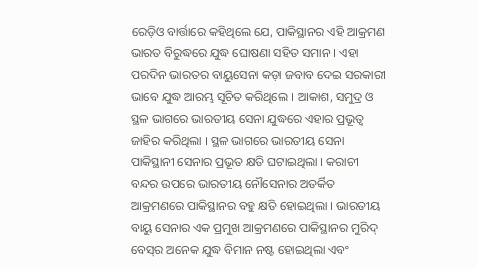ରେଡ଼ିଓ ବାର୍ତ୍ତାରେ କହିଥିଲେ ଯେ, ପାକିସ୍ଥାନର ଏହି ଆକ୍ରମଣ ଭାରତ ବିରୁଦ୍ଧରେ ଯୁଦ୍ଧ ଘୋଷଣା ସହିତ ସମାନ । ଏହା ପରଦିନ ଭାରତର ବାୟୁସେନା କଡ଼ା ଜବାବ ଦେଇ ସରକାରୀ ଭାବେ ଯୁଦ୍ଧ ଆରମ୍ଭ ସୂଚିତ କରିଥିଲେ । ଆକାଶ, ସମୁଦ୍ର ଓ ସ୍ଥଳ ଭାଗରେ ଭାରତୀୟ ସେନା ଯୁଦ୍ଧରେ ଏହାର ପ୍ରଭୂତ୍ୱ ଜାହିର କରିଥିଲା । ସ୍ଥଳ ଭାଗରେ ଭାରତୀୟ ସେନା ପାକିସ୍ଥାନୀ ସେନାର ପ୍ରଭୂତ କ୍ଷତି ଘଟାଇଥିଲା । କରାଚୀ ବନ୍ଦର ଉପରେ ଭାରତୀୟ ନୌସେନାର ଅତର୍କିତ ଆକ୍ରମଣରେ ପାକିସ୍ଥାନର ବହୁ କ୍ଷତି ହୋଇଥିଲା । ଭାରତୀୟ ବାୟୁ ସେନାର ଏକ ପ୍ରମୁଖ ଆକ୍ରମଣରେ ପାକିସ୍ଥାନର ମୁରିଦ୍ ବେସ୍‌ର ଅନେକ ଯୁଦ୍ଧ ବିମାନ ନଷ୍ଟ ହୋଇଥିଲା ଏବଂ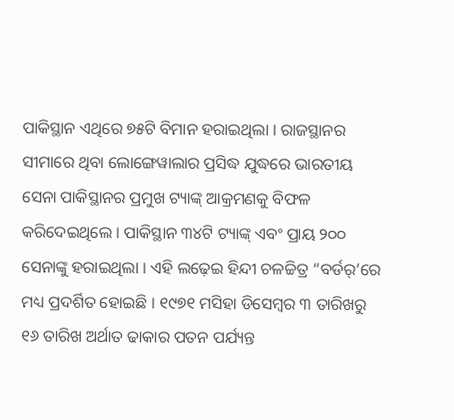ପାକିସ୍ଥାନ ଏଥିରେ ୭୫ଟି ବିମାନ ହରାଇଥିଲା । ରାଜସ୍ଥାନର ସୀମାରେ ଥିବା ଲୋଙ୍ଗେୱାଲାର ପ୍ରସିଦ୍ଧ ଯୁଦ୍ଧରେ ଭାରତୀୟ ସେନା ପାକିସ୍ଥାନର ପ୍ରମୁଖ ଟ୍ୟାଙ୍କ୍ ଆକ୍ରମଣକୁ ବିଫଳ କରିଦେଇଥିଲେ । ପାକିସ୍ଥାନ ୩୪ଟି ଟ୍ୟାଙ୍କ୍ ଏବଂ ପ୍ରାୟ ୨୦୦ ସେନାଙ୍କୁ ହରାଇଥିଲା । ଏହି ଲଢ଼େଇ ହିନ୍ଦୀ ଚଳଚ୍ଚିତ୍ର “ବର୍ଡର୍‌’ରେ ମଧ୍ୟ ପ୍ରଦର୍ଶିତ ହୋଇଛି । ୧୯୭୧ ମସିହା ଡିସେମ୍ବର ୩ ତାରିଖରୁ ୧୬ ତାରିଖ ଅର୍ଥାତ ଢାକାର ପତନ ପର୍ଯ୍ୟନ୍ତ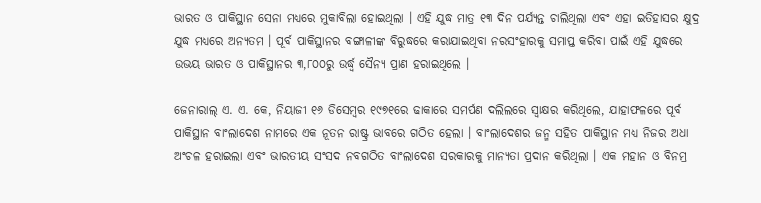ଭାରତ ଓ ପାକିସ୍ଥାନ ସେନା ମଧ୍ୟରେ ମୁକାବିଲା ହୋଇଥିଲା । ଏହି ଯୁଦ୍ଧ ମାତ୍ର ୧୩ ଦିନ ପର୍ଯ୍ୟନ୍ତ ଚାଲିଥିଲା ଏବଂ ଏହା ଇତିହାସର କ୍ଷୁଦ୍ର ଯୁଦ୍ଧ ମଧ୍ୟରେ ଅନ୍ୟତମ । ପୂର୍ବ ପାକିସ୍ଥାନର ବଙ୍ଗାଳୀଙ୍କ ବିରୁଦ୍ଧରେ କରାଯାଇଥିବା ନରସଂହାରକୁ ସମାପ୍ତ କରିବା ପାଇଁ ଏହି ଯୁଦ୍ଧରେ ଉଭୟ ଭାରତ ଓ ପାକିସ୍ଥାନର ୩,୮୦୦ରୁ ଉର୍ଦ୍ଧ୍ୱ ସୈନ୍ୟ ପ୍ରାଣ ହରାଇଥିଲେ ।

ଜେନାରାଲ୍ ଏ. ଏ. କେ, ନିୟାଜୀ ୧୬ ଡିସେମ୍ବର ୧୯୭୧ରେ ଢାକାରେ ସମର୍ପଣ ଦଲିଲରେ ସ୍ୱାକ୍ଷର କରିଥିଲେ, ଯାହାଫଳରେ ପୂର୍ବ ପାକିସ୍ଥାନ ବାଂଲାଦେଶ ନାମରେ ଏକ ନୂତନ ରାଷ୍ଟ୍ର ଭାବରେ ଗଠିତ ହେଲା । ବାଂଲାଦେଶର ଜନ୍ମ ସହିତ ପାକିସ୍ଥାନ ମଧ୍ୟ ନିଜର ଅଧା ଅଂଚଳ ହରାଇଲା ଏବଂ ଭାରତୀୟ ସଂସଦ ନବଗଠିତ ବାଂଲାଦେଶ ସରକାରକୁ ମାନ୍ୟତା ପ୍ରଦାନ କରିଥିଲା । ଏକ ମହାନ ଓ ବିନମ୍ର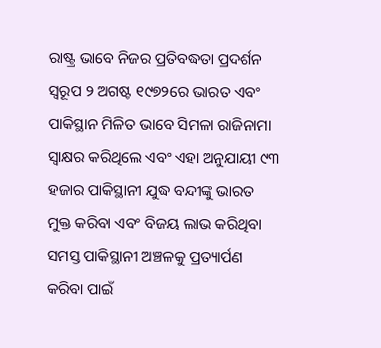ରାଷ୍ଟ୍ର ଭାବେ ନିଜର ପ୍ରତିବଦ୍ଧତା ପ୍ରଦର୍ଶନ ସ୍ୱରୂପ ୨ ଅଗଷ୍ଟ ୧୯୭୨ରେ ଭାରତ ଏବଂ ପାକିସ୍ଥାନ ମିଳିତ ଭାବେ ସିମଳା ରାଜିନାମା ସ୍ୱାକ୍ଷର କରିଥିଲେ ଏବଂ ଏହା ଅନୁଯାୟୀ ୯୩ ହଜାର ପାକିସ୍ଥାନୀ ଯୁଦ୍ଧ ବନ୍ଦୀଙ୍କୁ ଭାରତ ମୁକ୍ତ କରିବା ଏବଂ ବିଜୟ ଲାଭ କରିଥିବା ସମସ୍ତ ପାକିସ୍ଥାନୀ ଅଞ୍ଚଳକୁ ପ୍ରତ୍ୟାର୍ପଣ କରିବା ପାଇଁ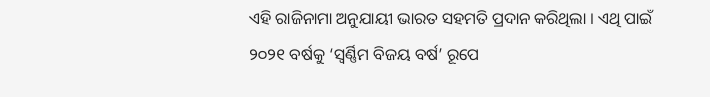ଏହି ରାଜିନାମା ଅନୁଯାୟୀ ଭାରତ ସହମତି ପ୍ରଦାନ କରିଥିଲା । ଏଥି ପାଇଁ ୨୦୨୧ ବର୍ଷକୁ ‘ସ୍ୱର୍ଣ୍ଣିମ ବିଜୟ ବର୍ଷ’ ରୂପେ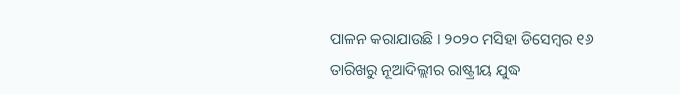ପାଳନ କରାଯାଉଛି । ୨୦୨୦ ମସିହା ଡିସେମ୍ବର ୧୬ ତାରିଖରୁ ନୂଆଦିଲ୍ଲୀର ରାଷ୍ଟ୍ରୀୟ ଯୁଦ୍ଧ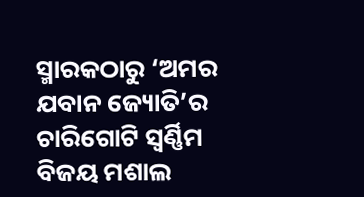ସ୍ମାରକଠାରୁ ‘ଅମର ଯବାନ ଜ୍ୟୋତି’ର ଚାରିଗୋଟି ସ୍ୱର୍ଣ୍ଣିମ ବିଜୟ ମଶାଲ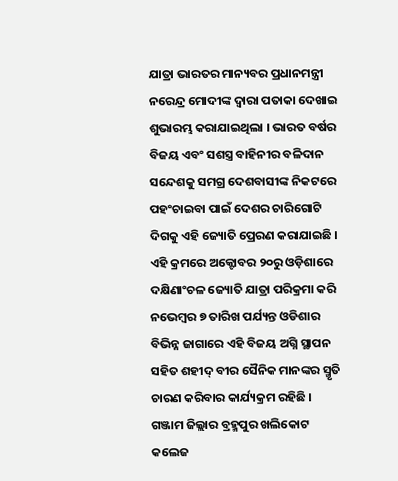ଯାତ୍ରା ଭାରତର ମାନ୍ୟବର ପ୍ରଧାନମନ୍ତ୍ରୀ ନରେନ୍ଦ୍ର ମୋଦୀଙ୍କ ଦ୍ୱାରା ପତାକା ଦେଖାଇ ଶୁଭାରମ୍ଭ କରାଯାଇଥିଲା । ଭାରତ ବର୍ଷର ବିଜୟ ଏବଂ ସଶସ୍ତ୍ର ବାହିନୀର ବଳିଦାନ ସନ୍ଦେଶକୁ ସମଗ୍ର ଦେଶବାସୀଙ୍କ ନିକଟରେ ପହଂଚାଇବା ପାଇଁ ଦେଶର ଚାରିଗୋଟି ଦିଗକୁ ଏହି ଜ୍ୟୋତି ପ୍ରେରଣ କରାଯାଇଛି । ଏହି କ୍ରମରେ ଅକ୍ଟୋବର ୨୦ରୁ ଓଡ଼ିଶାରେ ଦକ୍ଷିଣାଂଚଳ ଜ୍ୟୋତି ଯାତ୍ରା ପରିକ୍ରମା କରି ନଭେମ୍ବର ୭ ତାରିଖ ପର୍ଯ୍ୟନ୍ତ ଓଡିଶାର ବିଭିନ୍ନ ଜାଗାରେ ଏହି ବିଜୟ ଅଗ୍ନି ସ୍ଥାପନ ସହିତ ଶହୀଦ୍ ବୀର ସୈନିକ ମାନଙ୍କର ସ୍ମୃତି ଚାରଣ କରିବାର କାର୍ଯ୍ୟକ୍ରମ ରହିଛି । ଗଞ୍ଜାମ ଜିଲ୍ଲାର ବ୍ରହ୍ମପୁର ଖଲିକୋଟ କଲେଜ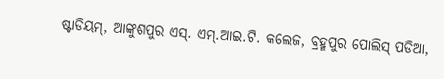ଷ୍ଟାଡିୟମ୍, ଆଙ୍କୁଶପୁର ଏସ୍. ଏମ୍.ଆଇ.ଟି. କଲେଜ, ବ୍ରହ୍ମପୁର ପୋଲିସ୍ ପଡିଆ,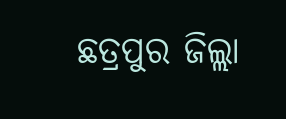ଛତ୍ରପୁର ଜିଲ୍ଲା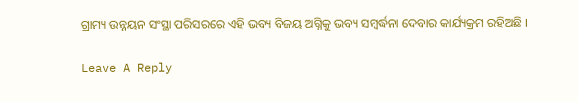ଗ୍ରାମ୍ୟ ଉନ୍ନୟନ ସଂସ୍ଥା ପରିସରରେ ଏହି ଭବ୍ୟ ବିଜୟ ଅଗ୍ନିକୁ ଭବ୍ୟ ସମ୍ବର୍ଦ୍ଧନା ଦେବାର କାର୍ଯ୍ୟକ୍ରମ ରହିଅଛି ।

Leave A Reply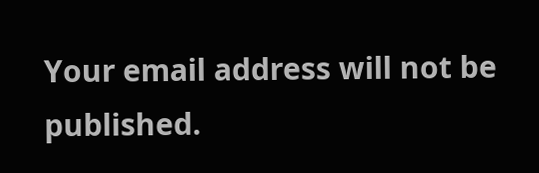Your email address will not be published.